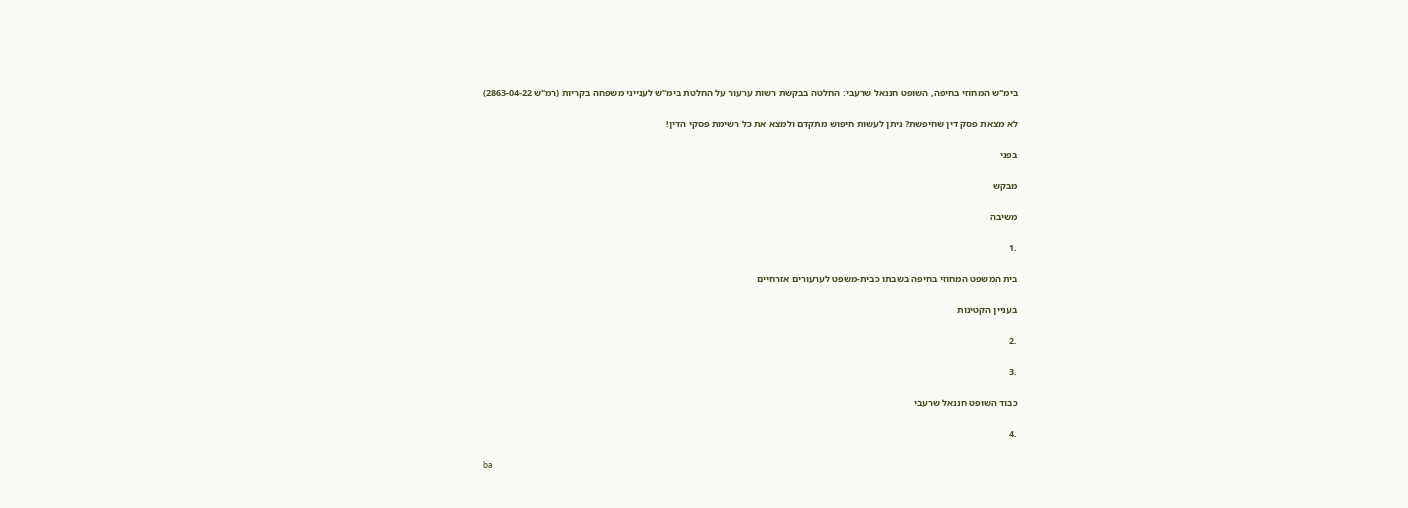בימ"ש המחוזי בחיפה, השופט חננאל שרעבי: החלטה בבקשת רשות ערעור על החלטת בימ"ש לענייני משפחה בקריות (רמ"ש 2863-04-22)

לא מצאת פסק דין שחיפשת? ניתן לעשות חיפוש מתקדם ולמצא את כל רשימת פסקי הדין!

בפני

מבקש

משיבה

.1

בית המשפט המחוזי בחיפה בשבתו כבית-משפט לערעורים אזרחיים

בעניין הקטינות

.2

.3

כבוד השופט חננאל שרעבי

.4

ba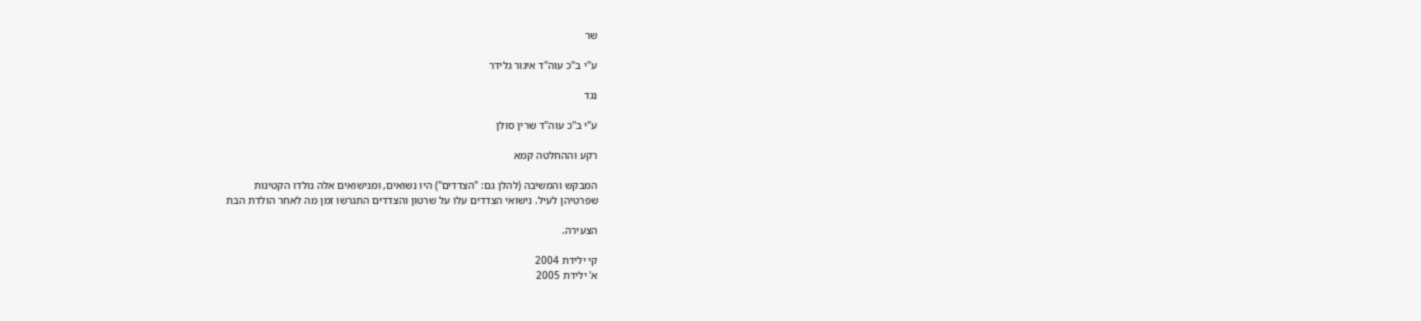שר

ע"י ב"כ עוה"ד איגור גלידר

נגד

ע"י ב"כ עוה"ד שרין סולן

רקע וההחלטה קמא

המבקש והמשיבה (להלן גם: "הצדדים") היו נשואים, ומנישואים אלה נולדו הקטינות
שפרטיהן לעיל. נישואי הצדדים עלו על שרטון והצדדים התגרשו זמן מה לאחר הולדת הבת

הצעירה.

קי ילידת 2004
א' ילידת 2005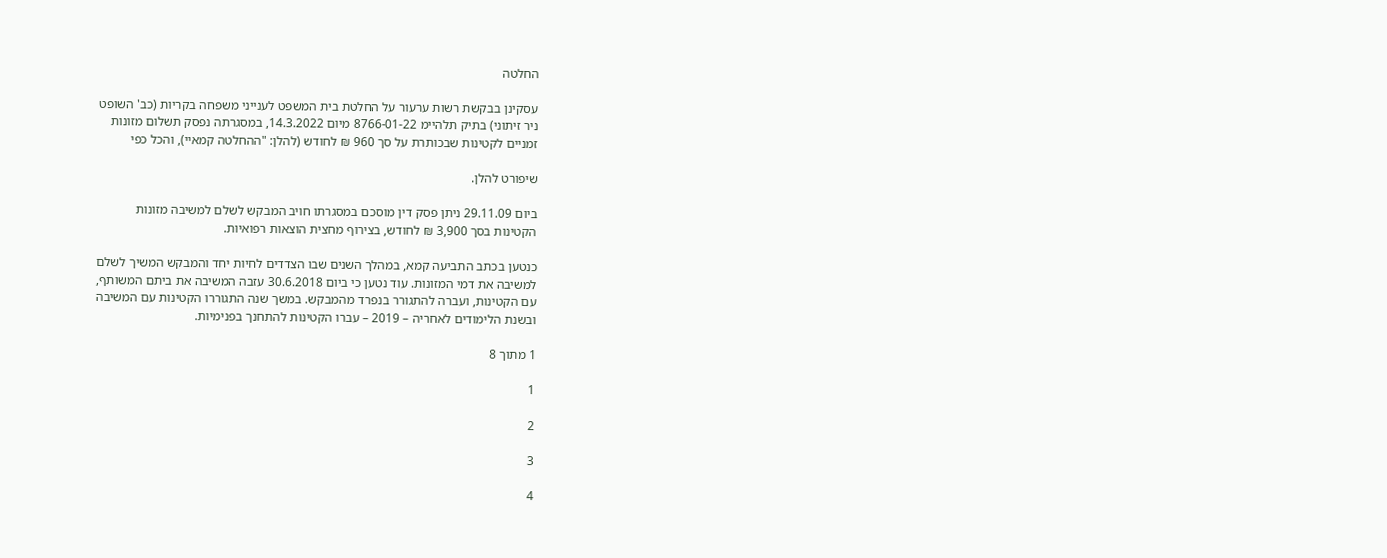החלטה

עסקינן בבקשת רשות ערעור על החלטת בית המשפט לענייני משפחה בקריות (כב' השופט
ניר זיתוני) בתיק תלהיימ 8766-01-22 מיום 14.3.2022, במסגרתה נפסק תשלום מזונות
זמניים לקטינות שבכותרת על סך 960 ₪ לחודש (להלן: "ההחלטה קמאיי), והכל כפי

שיפורט להלן.

ביום 29.11.09 ניתן פסק דין מוסכם במסגרתו חויב המבקש לשלם למשיבה מזונות
הקטינות בסך 3,900 ₪ לחודש, בצירוף מחצית הוצאות רפואיות.

כנטען בכתב התביעה קמא, במהלך השנים שבו הצדדים לחיות יחד והמבקש המשיך לשלם
למשיבה את דמי המזונות. עוד נטען כי ביום 30.6.2018 עזבה המשיבה את ביתם המשותף,
עם הקטינות, ועברה להתגורר בנפרד מהמבקש. במשך שנה התגוררו הקטינות עם המשיבה
ובשנת הלימודים לאחריה – 2019 – עברו הקטינות להתחנך בפנימיות.

1 מתוך 8

1

2

3

4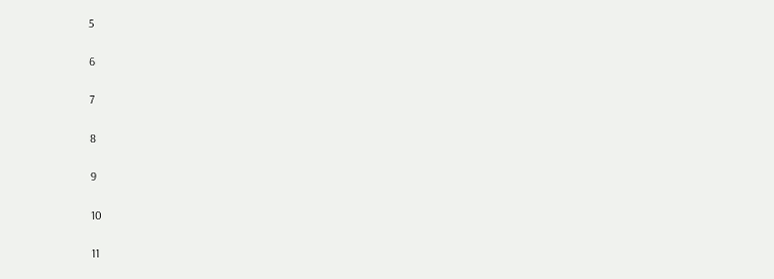5

6

7

8

9

10

11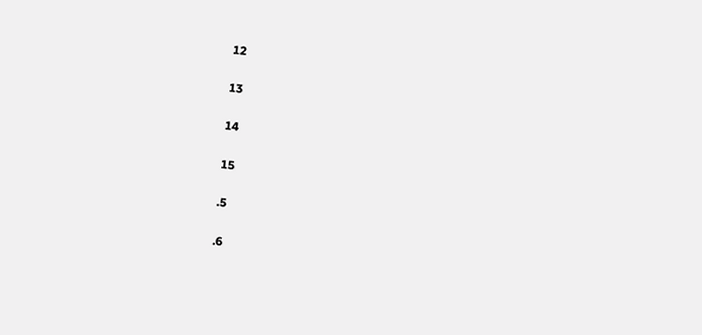12

13

14

15

.5

.6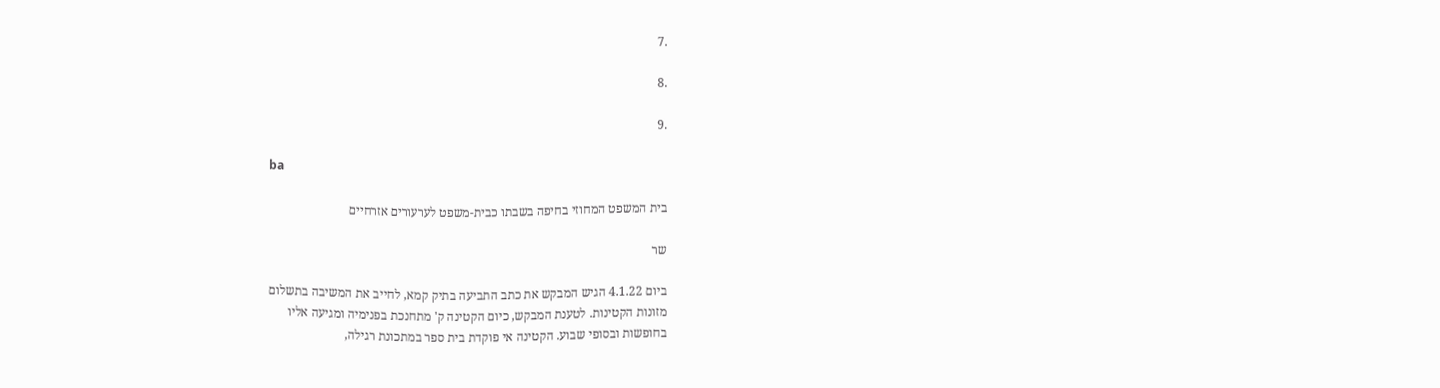.7

.8

.9

ba

בית המשפט המחוזי בחיפה בשבתו כבית-משפט לערעורים אזרחיים

שר

ביום 4.1.22 הגיש המבקש את כתב התביעה בתיק קמא, לחייב את המשיבה בתשלום
מזונות הקטינות. לטענת המבקש, כיום הקטינה ק' מתחנכת בפנימיה ומגיעה אליו
בחופשות ובסופי שבוע. הקטינה אי פוקדת בית ספר במתכונת רגילה,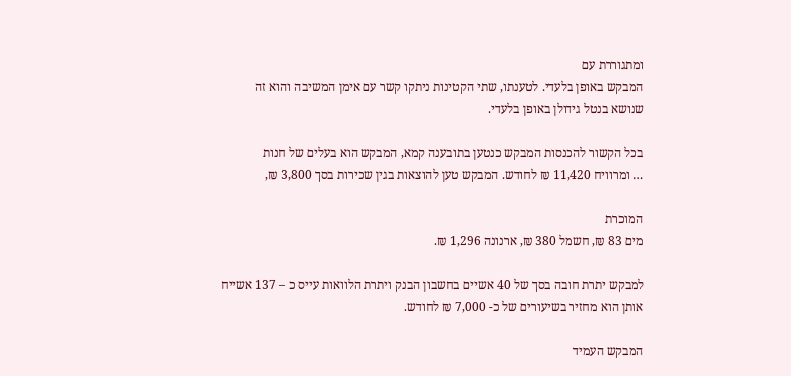ומתגוררת עם
המבקש באופן בלעדי. לטענתו, שתי הקטינות ניתקו קשר עם אימן המשיבה והוא זה
שנושא בנטל גידולן באופן בלעדי.

בכל הקשור להכנסות המבקש כנטען בתובענה קמא, המבקש הוא בעלים של חנות
… ומרוויח 11,420 ₪ לחודש. המבקש טען להוצאות בגין שכירות בסך 3,800 ₪,

המוכרת
מים 83 ₪, חשמל 380 ₪, ארנונה 1,296 ₪.

למבקש יתרת חובה בסך של 40 אשיים בחשבון הבנק ויתרת הלוואות עייס כ – 137 אשייח
אותן הוא מחזיר בשיעורים של כ- 7,000 ₪ לחודש.

המבקש העמיד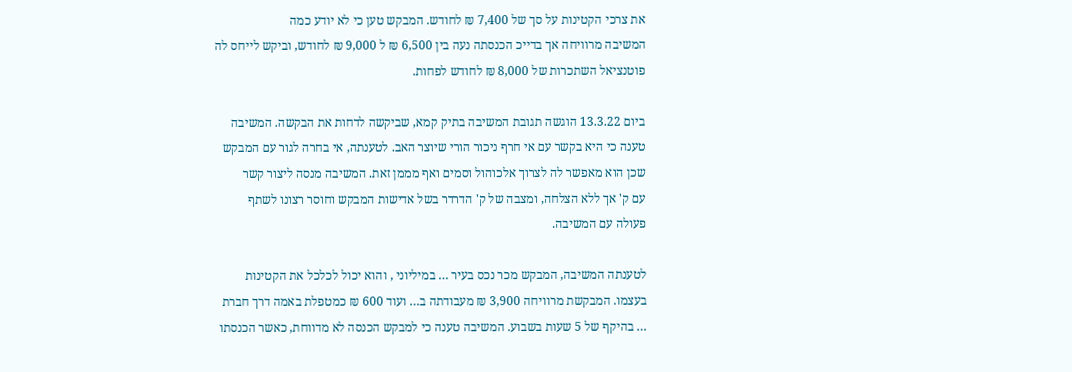את צרכי הקטינות על סך של 7,400 ₪ לחודש. המבקש טען כי לא יודע כמה
המשיבה מרוויחה אך בדייכ הכנסתה נעה בין 6,500 ₪ ל 9,000 ₪ לחודש, וביקש לייחס לה
פוטנציאל השתכרות של 8,000 ₪ לחודש לפחות.

ביום 13.3.22 הוגשה תגובת המשיבה בתיק קמא, שביקשה לדחות את הבקשה. המשיבה
טענה כי היא בקשר עם אי חרף ניכור הורי שיוצר האב. לטענתה, אי בחרה לגור עם המבקש
שכן הוא מאפשר לה לצרוך אלכוהול וסמים ואף מממן זאת. המשיבה מנסה ליצור קשר
עם ק' אך ללא הצלחה, ומצבה של ק' הדרדר בשל אדישות המבקש וחוסר רצונו לשתף
פעולה עם המשיבה.

לטענתה המשיבה, המבקש מכר נכס בעיר … במיליוני , והוא יכול לכלכל את הקטינות
בעצמו. המבקשת מרוויחה 3,900 ₪ מעבודתה ב… ועוד 600 ₪ כמטפלת באמה דרך חברת
… בהיקף של 5 שעות בשבוע. המשיבה טענה כי למבקש הכנסה לא מדווחת, כאשר הכנסתו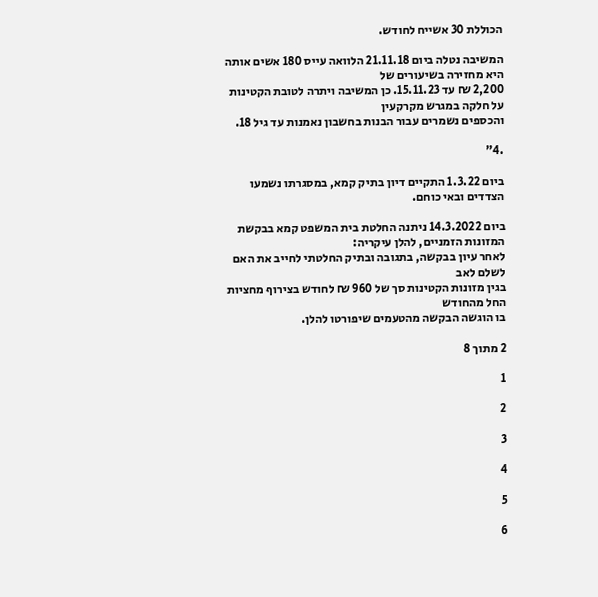הכוללת 30 אשייח לחודש.

המשיבה נטלה ביום 21.11.18 הלוואה עייס 180 אשים אותה היא מחזירה בשיעורים של
2,200 ₪ עד 15.11.23. כן המשיבה ויתרה לטובת הקטינות על חלקה במגרש מקרקעין
והכספים נשמרים עבור הבנות בחשבון נאמנות עד גיל 18.

.4"

ביום 1.3.22 התקיים דיון בתיק קמא, במסגרתו נשמעו הצדדים ובאי כוחם.

ביום 14.3.2022 ניתנה החלטת בית המשפט קמא בבקשת המזונות הזמניים, להלן עיקריה:
לאחר עיון בבקשה, בתגובה ובתיק החלטתי לחייב את האם לשלם לאב
בגין מזונות הקטינות סך של 960 ₪ לחודש בצירוף מחציות החל מהחודש
בו הוגשה הבקשה מהטעמים שיפורטו להלן.

2 מתוך 8

1

2

3

4

5

6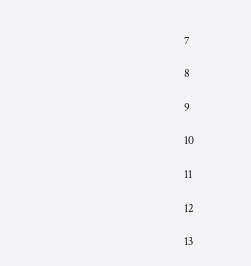7

8

9

10

11

12

13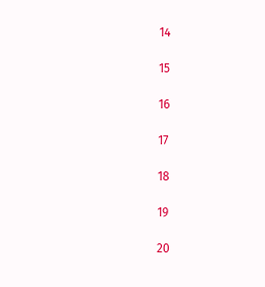14

15

16

17

18

19

20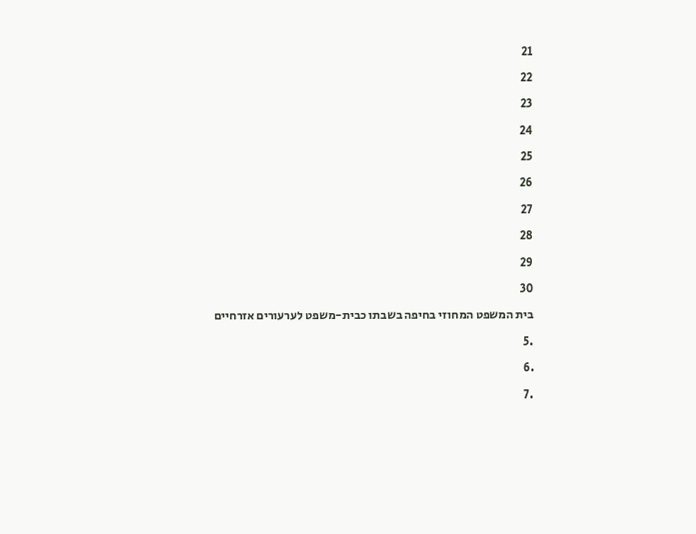21

22

23

24

25

26

27

28

29

30

בית המשפט המחוזי בחיפה בשבתו כבית-משפט לערעורים אזרחיים

.5

.6

.7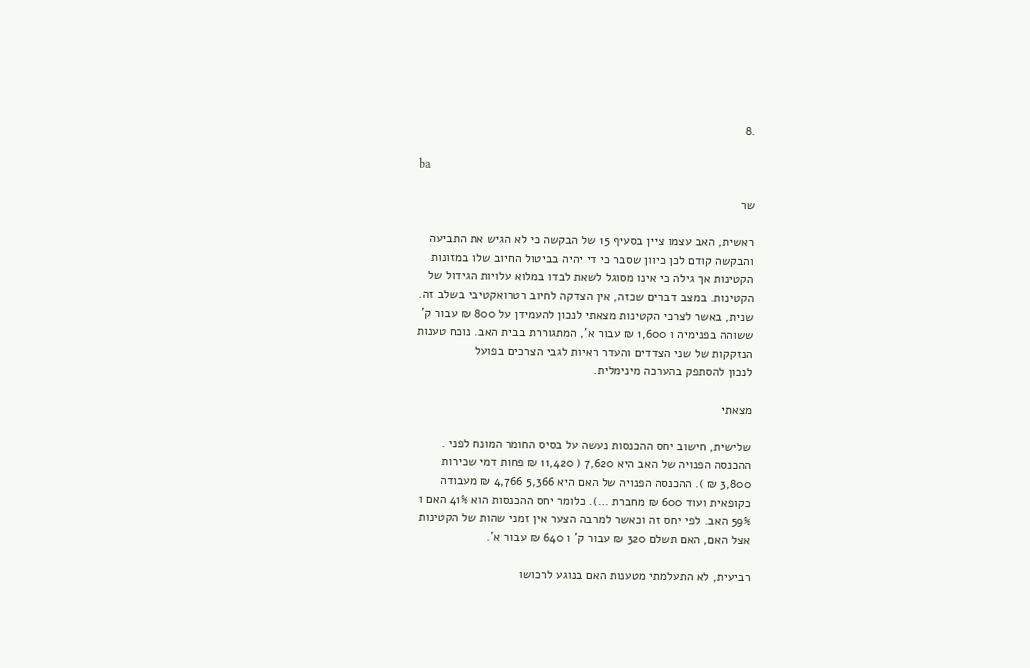.8

ba

שר

ראשית, האב עצמו ציין בסעיף 15 של הבקשה כי לא הגיש את התביעה
והבקשה קודם לכן כיוון שסבר כי די יהיה בביטול החיוב שלו במזונות
הקטינות אך גילה כי אינו מסוגל לשאת לבדו במלוא עלויות הגידול של
הקטינות. במצב דברים שכזה, אין הצדקה לחיוב רטרואקטיבי בשלב זה.
שנית, באשר לצרכי הקטינות מצאתי לנכון להעמידן על 800 ₪ עבור ק'
ששוהה בפנימיה ו 1,600 ₪ עבור א', המתגוררת בבית האב. נוכח טענות
הנזקקות של שני הצדדים והעדר ראיות לגבי הצרכים בפועל
לנכון להסתפק בהערכה מינימלית.

מצאתי

שלישית, חישוב יחס ההכנסות נעשה על בסיס החומר המונח לפני .
ההכנסה הפנויה של האב היא 7,620 ( 11,420 ₪ פחות דמי שכירות
3,800 ₪ ). ההכנסה הפנויה של האם היא 5,366 4,766 ₪ מעבודה
כקופאית ועוד 600 ₪ מחברת …). כלומר יחס ההכנסות הוא 41% האם ו
59% האב. לפי יחס זה וכאשר למרבה הצער אין זמני שהות של הקטינות
אצל האם, האם תשלם 320 ₪ עבור ק' ו 640 ₪ עבור א'.

רביעית, לא התעלמתי מטענות האם בנוגע לרכושו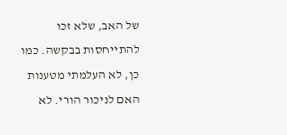של האב, שלא זכו
להתייחסות בבקשה. כמו כן, לא העלמתי מטענות האם לניכור הורי. לא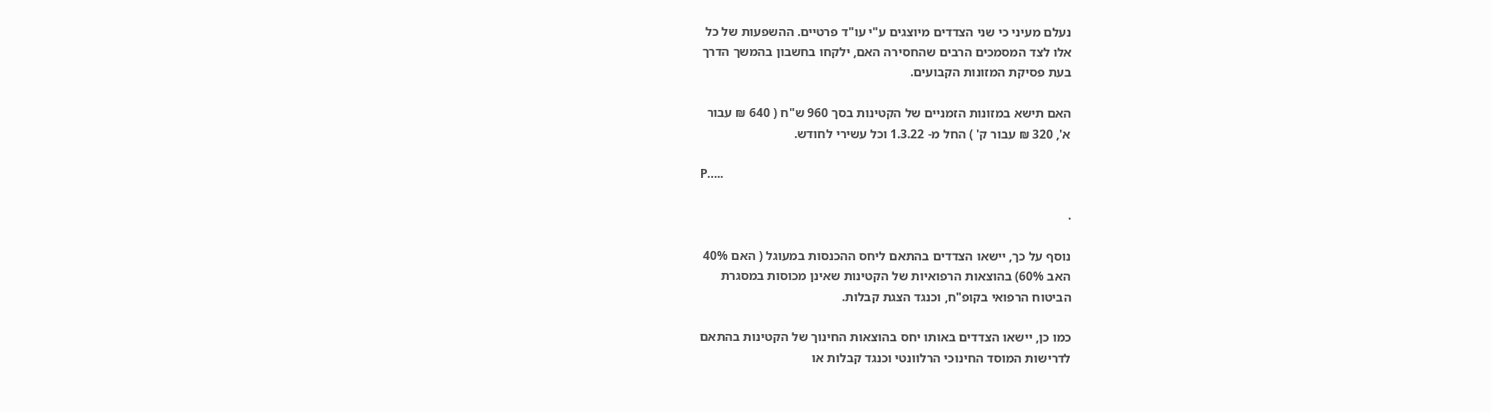נעלם מעיני כי שני הצדדים מיוצגים ע"י עו"ד פרטיים. ההשפעות של כל
אלו לצד המסמכים הרבים שהחסירה האם, ילקחו בחשבון בהמשך הדרך
בעת פסיקת המזונות הקבועים.

האם תישא במזונות הזמניים של הקטינות בסך 960 ש"ח ( 640 ₪ עבור
א', 320 ₪ עבור ק' ) החל מ- 1.3.22 וכל עשירי לחודש.

P…..

.

נוסף על כך, יישאו הצדדים בהתאם ליחס ההכנסות במעוגל ( האם 40%
האב 60%) בהוצאות הרפואיות של הקטינות שאינן מכוסות במסגרת
הביטוח הרפואי בקופ"ח, וכנגד הצגת קבלות.

כמו כן, יישאו הצדדים באותו יחס בהוצאות החינוך של הקטינות בהתאם
לדרישות המוסד החינוכי הרלוונטי וכנגד קבלות או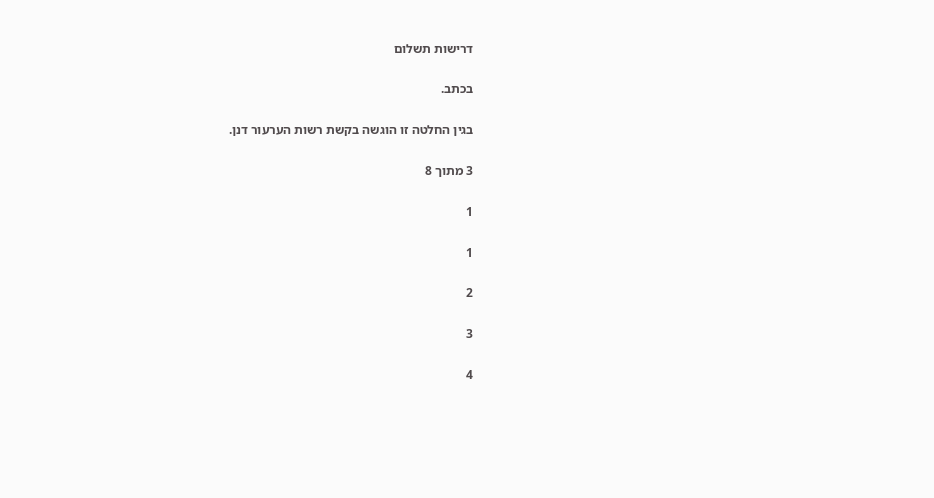דרישות תשלום

בכתב.

בגין החלטה זו הוגשה בקשת רשות הערעור דנן.

3 מתוך 8

1

1

2

3

4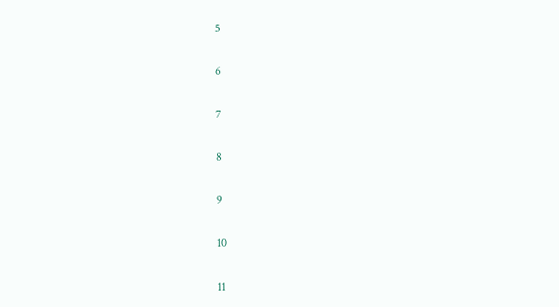5

6

7

8

9

10

11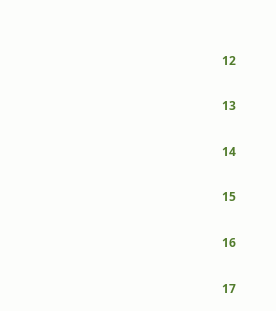12

13

14

15

16

17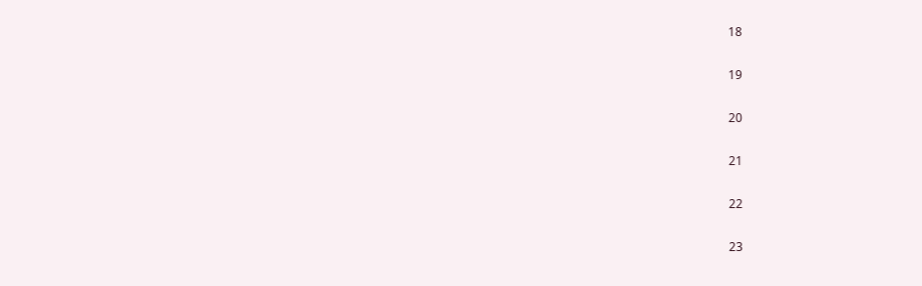18

19

20

21

22

23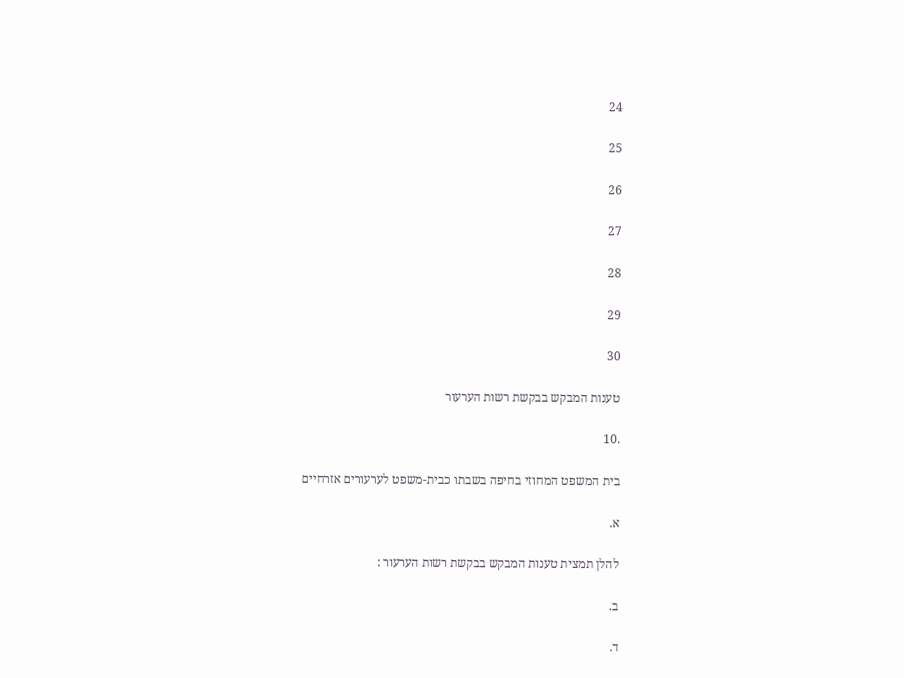24

25

26

27

28

29

30

טענות המבקש בבקשת רשות הערעור

.10

בית המשפט המחוזי בחיפה בשבתו כבית-משפט לערעורים אזרחיים

א.

להלן תמצית טענות המבקש בבקשת רשות הערעור :

ב.

ד.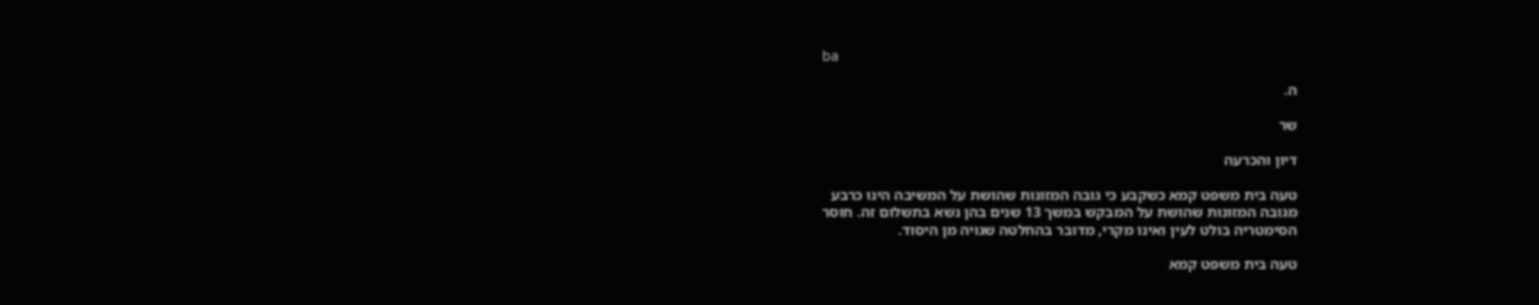ba

ה.

שר

דיון והכרעה

טעה בית משפט קמא כשקבע כי גובה המזונות שהושת על המשיבה הינו כרבע
מגובה המזונות שהושת על המבקש במשך 13 שנים בהן נשא בתשלום זה. חוסר
הסימטריה בולט לעין ואינו מקרי, מדובר בהחלטה שגויה מן היסוד.

טעה בית משפט קמא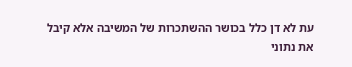עת לא דן כלל בכושר ההשתכרות של המשיבה אלא קיבל
את נתוני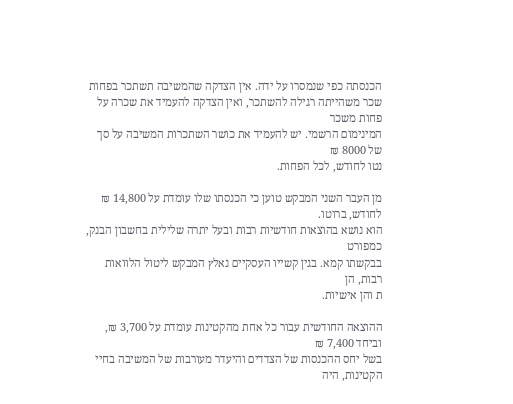הכנסתה כפי שנמסרו על ידה. אין הצדקה שהמשיבה תשתכר בפחות
שכר משהייתה רגילה להשתכר, ואין הצדקה להעמיד את שכרה על פחות משכר
המינימום הרשמי. יש להעמיד את כושר השתכרות המשיבה על סך של 8000 ₪
נטו לחודש, לכל הפחות.

מן העבר השני המבקש טוען כי הכנסתו שלו עומדת על 14,800 ₪ לחודש, ברוטו.
הוא נושא בהוצאות חודשיות רבות ובעל יתרה שלילית בחשבון הבנק, כמפורט
בבקשתו קמא. בגין קשייו העסקיים נאלץ המבקש ליטול הלוואות רבות, הן
ת והן אישיות.

ההוצאה החודשית עבור כל אחת מהקטינות עומדת על 3,700 ₪, וביחד 7,400 ₪
בשל יחס ההכנסות של הצדדים והיעדר מעורבות של המשיבה בחיי הקטינות, היה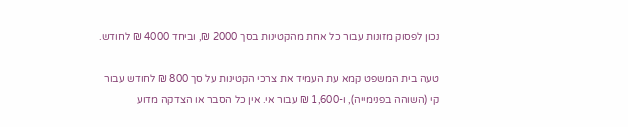נכון לפסוק מזונות עבור כל אחת מהקטינות בסך 2000 ₪, וביחד 4000 ₪ לחודש.

טעה בית המשפט קמא עת העמיד את צרכי הקטינות על סך 800 ₪ לחודש עבור
קי (השוהה בפנימייה), ו-1,600 ₪ עבור אי. אין כל הסבר או הצדקה מדוע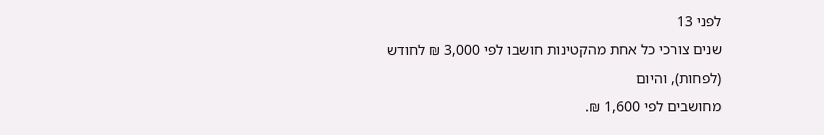לפני 13
שנים צורכי כל אחת מהקטינות חושבו לפי 3,000 ₪ לחודש (לפחות), והיום
מחושבים לפי 1,600 ₪.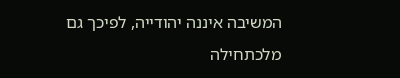המשיבה איננה יהודייה, לפיכך גם מלכתחילה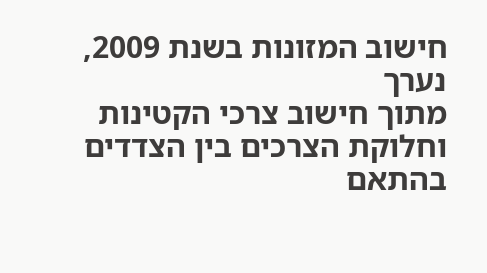חישוב המזונות בשנת 2009, נערך
מתוך חישוב צרכי הקטינות וחלוקת הצרכים בין הצדדים בהתאם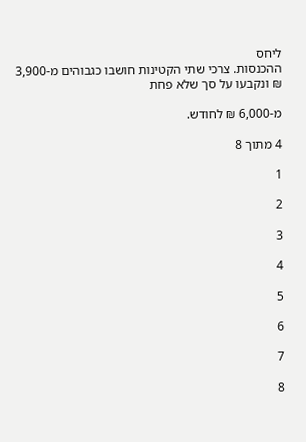ליחס
ההכנסות. צרכי שתי הקטינות חושבו כגבוהים מ-3,900 ₪ ונקבעו על סך שלא פחת

מ-6,000 ₪ לחודש.

4 מתוך 8

1

2

3

4

5

6

7

8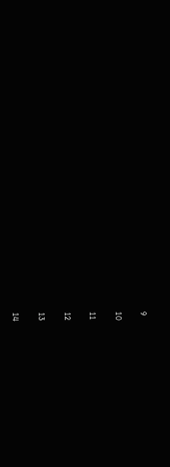9

10

11

12

13

14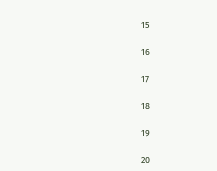15

16

17

18

19

20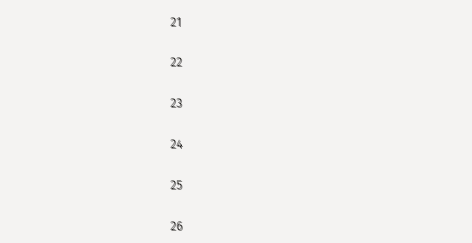21

22

23

24

25

26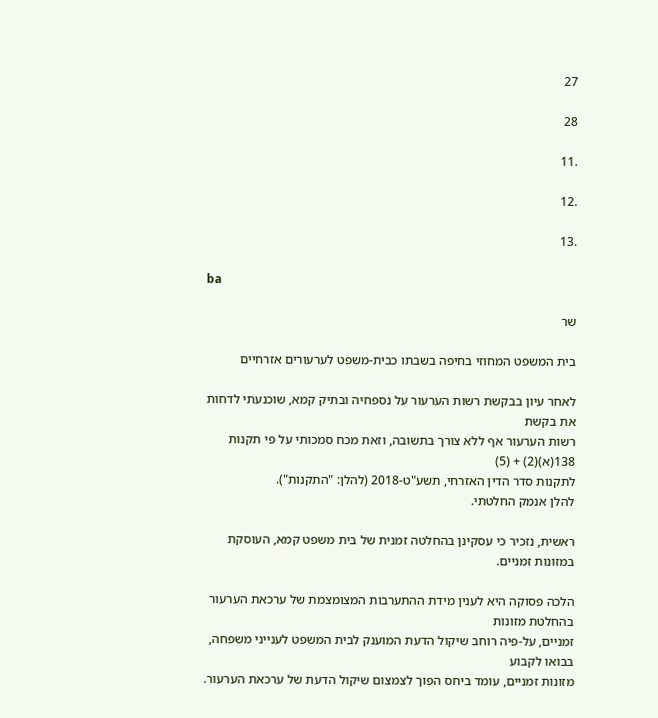27

28

.11

.12

.13

ba

שר

בית המשפט המחוזי בחיפה בשבתו כבית-משפט לערעורים אזרחיים

לאחר עיון בבקשת רשות הערעור על נספחיה ובתיק קמא, שוכנעתי לדחות את בקשת
רשות הערעור אף ללא צורך בתשובה, וזאת מכח סמכותי על פי תקנות 138(א)(2) + (5)
לתקנות סדר הדין האזרחי, תשע"ט-2018 (להלן: "התקנות").
להלן אנמק החלטתי.

ראשית, נזכיר כי עסקינן בהחלטה זמנית של בית משפט קמא, העוסקת במזונות זמניים.

הלכה פסוקה היא לענין מידת ההתערבות המצומצמת של ערכאת הערעור בהחלטת מזונות
זמניים, על-פיה רוחב שיקול הדעת המוענק לבית המשפט לענייני משפחה, בבואו לקבוע
מזונות זמניים, עומד ביחס הפוך לצמצום שיקול הדעת של ערכאת הערעור.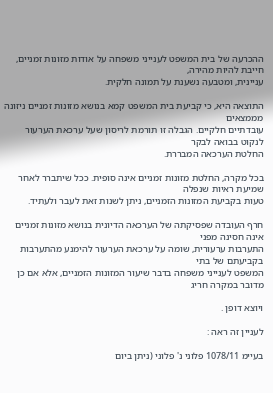ההכרעה של בית המשפט לענייני משפחה על אודות מזונות זמניים, חייבת להיות מהירה,
עניינית, ומטבעה נשענת על תמונה חלקית.

התוצאה היא, כי קביעת בית המשפט קמא בנושא מזונות זמניים ניזונה מממצאים
עובדתיים חלקיים. הגבלה זו תורמת לריסון שעל ערכאת הערעור לנקוט בבואה לבקר
החלטת הערכאה המבררת.

בכל מקרה, החלטת מזונות זמניים אינה סופית. ככל שיתברר לאחר שמיעת ראיות שנפלה
טעות בקביעת המזונות הזמניים, ניתן לשנות זאת לעבר ולעתיד.

חרף העובדה שפסיקתה של הערכאה הדיונית בנושא מזונות זמניים אינה חסינה מפני
התערבות ערעורית, שומה על ערכאת הערעור להימנע מהתערבות בקביעתם של בתי
המשפט לענייני משפחה בדבר שיעור המזונות הזמניים, אלא אם כן מדובר במקרה חריג

ויוצא דופן .

לעניין זה ראה :

בעיימ 1078/11 פלוני נ' פלוני (ניתן ביום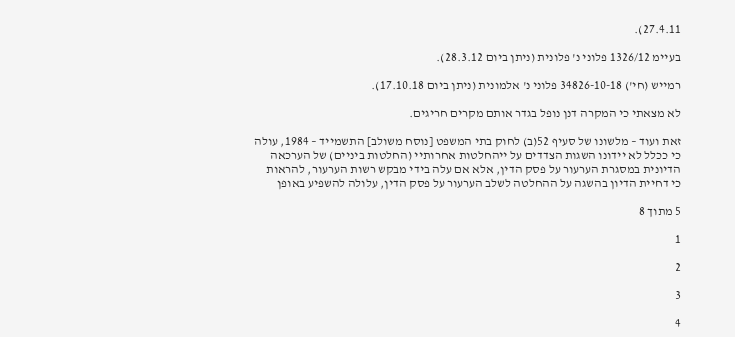27.4.11).

בעיימ 1326/12 פלוני נ' פלונית (ניתן ביום 28.3.12).

רמייש (חי') 34826-10-18 פלוני נ' אלמונית (ניתן ביום 17.10.18).

לא מצאתי כי המקרה דנן נופל בגדר אותם מקרים חריגים.

זאת ועוד – מלשונו של סעיף 52(ב) לחוק בתי המשפט [נוסח משולב] התשמייד – 1984, עולה
כי ככלל לא יידונו השגות הצדדים על ייהחלטות אחרותיי (החלטות ביניים) של הערכאה
הדיונית במסגרת הערעור על פסק הדין, אלא אם עלה בידי מבקש רשות הערעור, להראות
כי דחיית הדיון בהשגה על ההחלטה לשלב הערעור על פסק הדין, עלולה להשפיע באופן

5 מתוך 8

1

2

3

4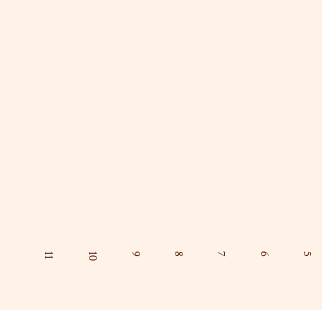5

6

7

8

9

10

11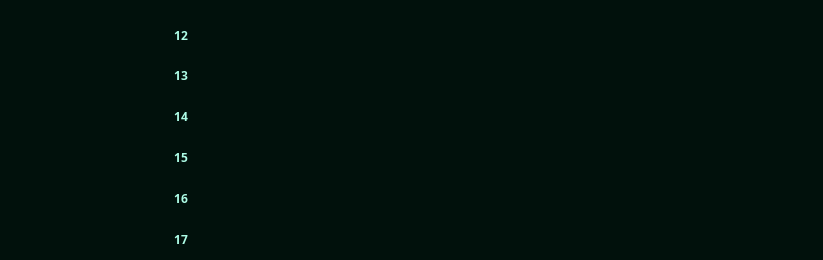12

13

14

15

16

17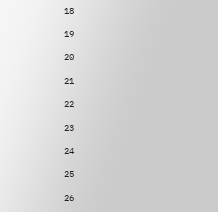18

19

20

21

22

23

24

25

26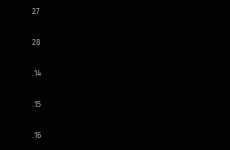27

28

.14

.15

.16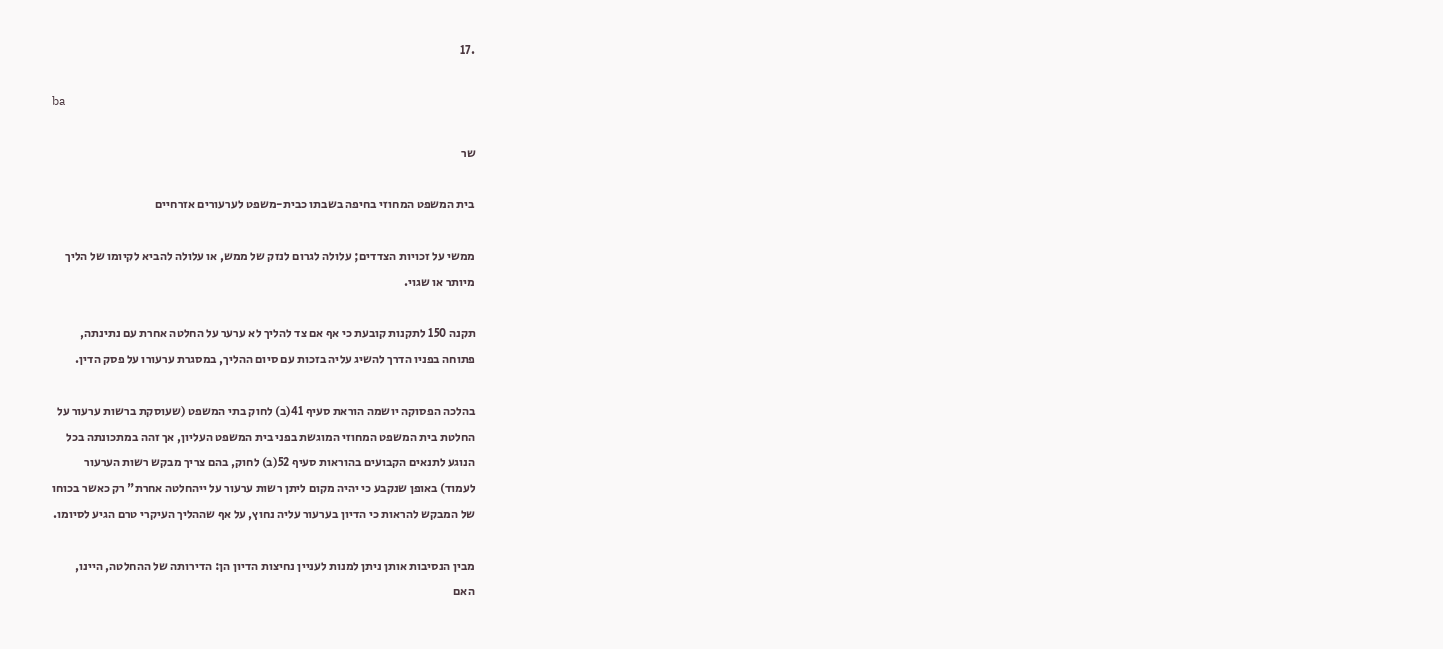.17

ba

שר

בית המשפט המחוזי בחיפה בשבתו כבית-משפט לערעורים אזרחיים

ממשי על זכויות הצדדים; עלולה לגרום לנזק של ממש, או עלולה להביא לקיומו של הליך
מיותר או שגוי.

תקנה 150 לתקנות קובעת כי אף אם צד להליך לא ערער על החלטה אחרת עם נתינתה,
פתוחה בפניו הדרך להשיג עליה בזכות עם סיום ההליך, במסגרת ערעורו על פסק הדין.

בהלכה הפסוקה יושמה הוראת סעיף 41(ב) לחוק בתי המשפט (שעוסקת ברשות ערעור על
החלטת בית המשפט המחוזי המוגשת בפני בית המשפט העליון, אך זהה במתכונתה בכל
הנוגע לתנאים הקבועים בהוראות סעיף 52(ב) לחוק, בהם צריך מבקש רשות הערעור
לעמוד) באופן שנקבע כי יהיה מקום ליתן רשות ערעור על ייהחלטה אחרת" רק כאשר בכוחו
של המבקש להראות כי הדיון בערעור עליה נחוץ, על אף שההליך העיקרי טרם הגיע לסיומו.

מבין הנסיבות אותן ניתן למנות לעניין נחיצות הדיון הן: הדירותה של ההחלטה, היינו,
האם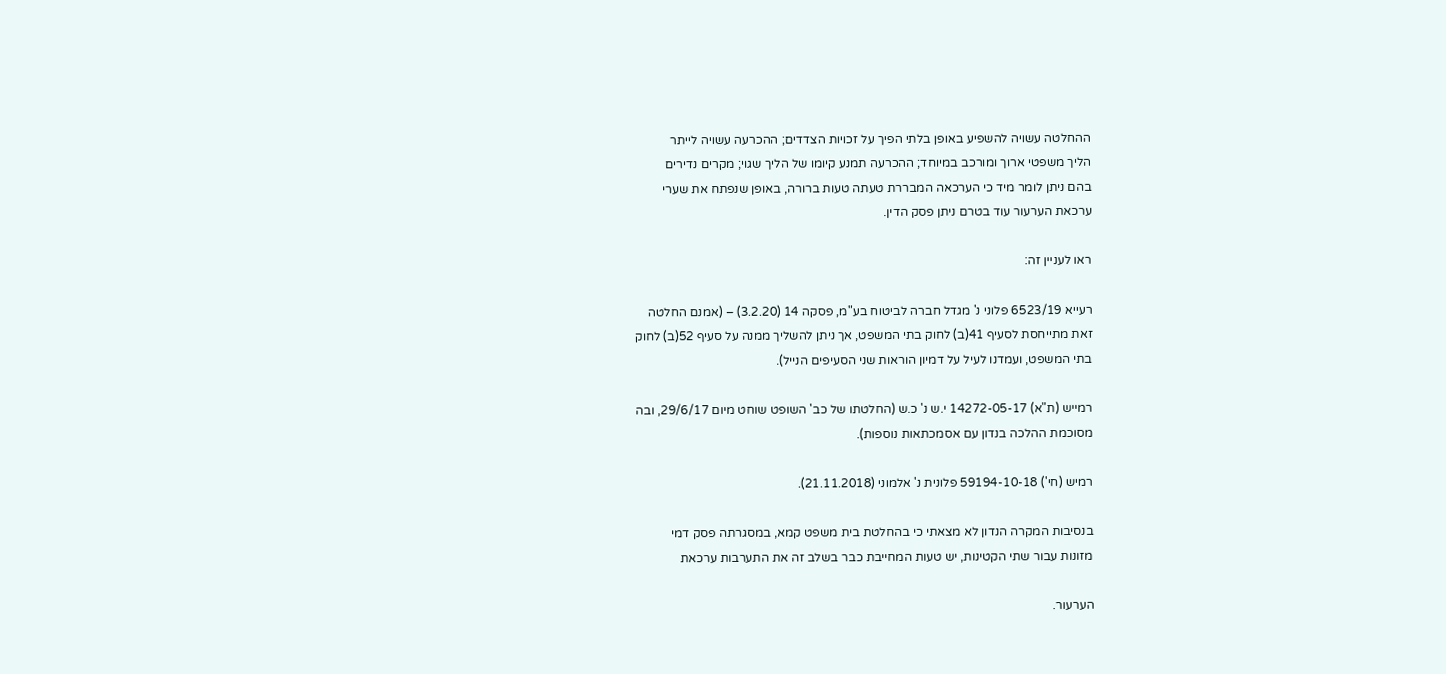ההחלטה עשויה להשפיע באופן בלתי הפיך על זכויות הצדדים; ההכרעה עשויה לייתר
הליך משפטי ארוך ומורכב במיוחד; ההכרעה תמנע קיומו של הליך שגוי; מקרים נדירים
בהם ניתן לומר מיד כי הערכאה המבררת טעתה טעות ברורה, באופן שנפתח את שערי
ערכאת הערעור עוד בטרם ניתן פסק הדין.

ראו לעניין זה:

רעייא 6523/19 פלוני נ' מגדל חברה לביטוח בע"מ, פסקה 14 (3.2.20) – (אמנם החלטה
זאת מתייחסת לסעיף 41(ב) לחוק בתי המשפט, אך ניתן להשליך ממנה על סעיף 52(ב) לחוק
בתי המשפט, ועמדנו לעיל על דמיון הוראות שני הסעיפים הנייל).

רמייש (ת"א) 14272-05-17 י.ש נ' כ.ש (החלטתו של כב' השופט שוחט מיום 29/6/17, ובה
מסוכמת ההלכה בנדון עם אסמכתאות נוספות).

רמיש (חי') 59194-10-18 פלונית נ' אלמוני (21.11.2018).

בנסיבות המקרה הנדון לא מצאתי כי בהחלטת בית משפט קמא, במסגרתה פסק דמי
מזונות עבור שתי הקטינות, יש טעות המחייבת כבר בשלב זה את התערבות ערכאת

הערעור.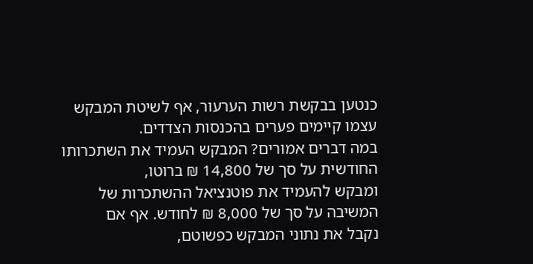כנטען בבקשת רשות הערעור, אף לשיטת המבקש עצמו קיימים פערים בהכנסות הצדדים.
במה דברים אמורים? המבקש העמיד את השתכרותו החודשית על סך של 14,800 ₪ ברוטו,
ומבקש להעמיד את פוטנציאל ההשתכרות של המשיבה על סך של 8,000 ₪ לחודש. אף אם
נקבל את נתוני המבקש כפשוטם,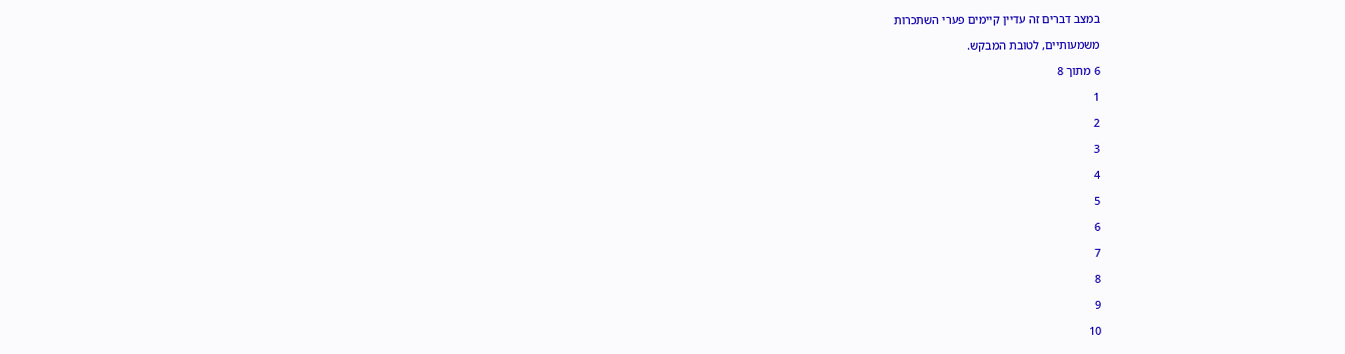במצב דברים זה עדיין קיימים פערי השתכרות

משמעותיים, לטובת המבקש.

6 מתוך 8

1

2

3

4

5

6

7

8

9

10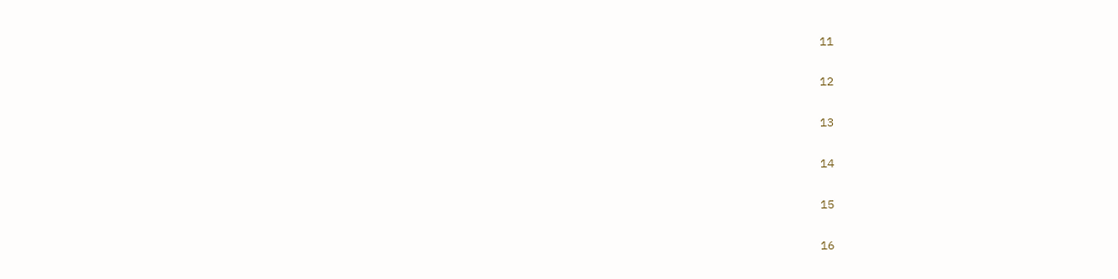11

12

13

14

15

16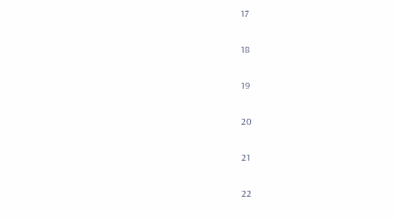17

18

19

20

21

22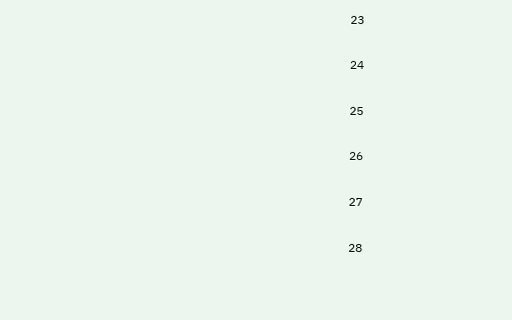23

24

25

26

27

28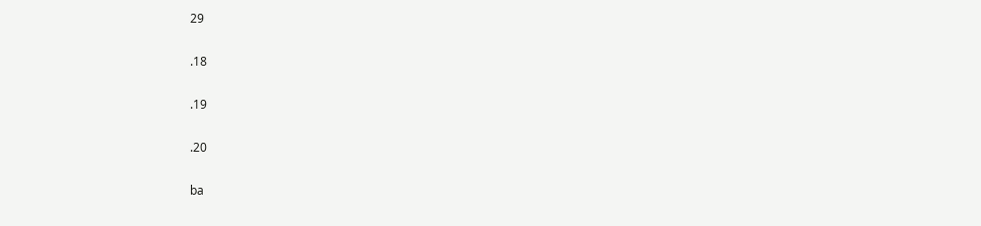29

.18

.19

.20

ba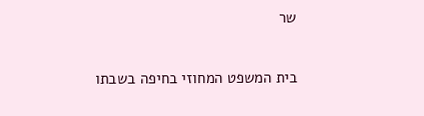שר

בית המשפט המחוזי בחיפה בשבתו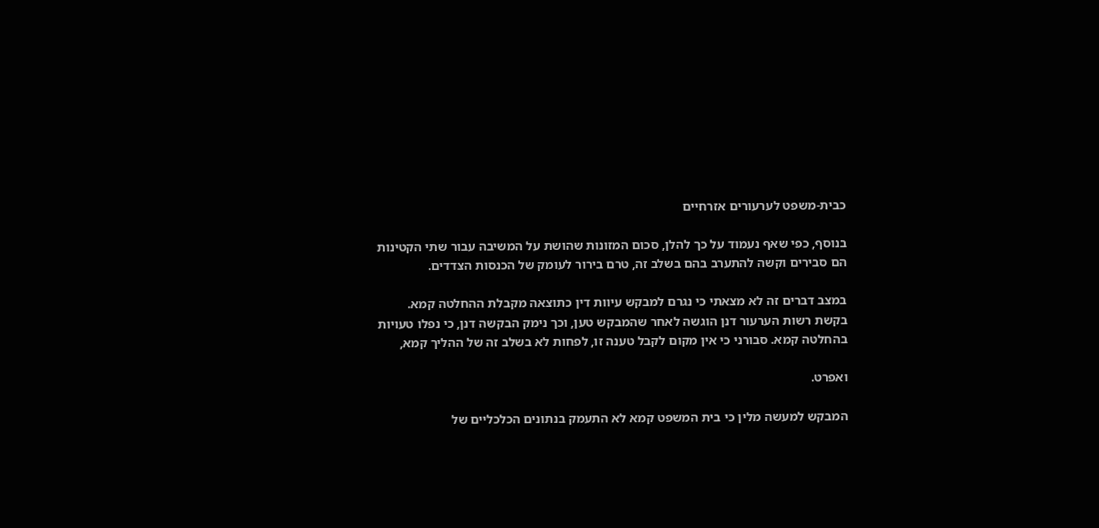כבית-משפט לערעורים אזרחיים

בנוסף, כפי שאף נעמוד על כך להלן, סכום המזונות שהושת על המשיבה עבור שתי הקטינות
הם סבירים וקשה להתערב בהם בשלב זה, טרם בירור לעומק של הכנסות הצדדים.

במצב דברים זה לא מצאתי כי נגרם למבקש עיוות דין כתוצאה מקבלת ההחלטה קמא.
בקשת רשות הערעור דנן הוגשה לאחר שהמבקש טען, וכך נימק הבקשה דנן, כי נפלו טעויות
בהחלטה קמא. סבורני כי אין מקום לקבל טענה זו, לפחות לא בשלב זה של ההליך קמא,

ואפרט.

המבקש למעשה מלין כי בית המשפט קמא לא התעמק בנתונים הכלכליים של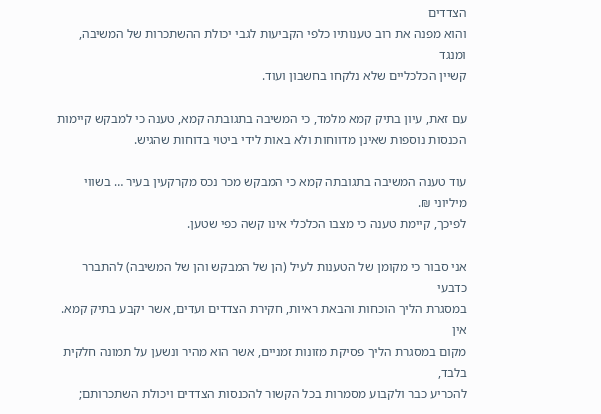הצדדים
והוא מפנה את רוב טענותיו כלפי הקביעות לגבי יכולת ההשתכרות של המשיבה, ומנגד
קשיין הכלכליים שלא נלקחו בחשבון ועוד.

עם זאת, עיון בתיק קמא מלמד, כי המשיבה בתגובתה קמא, טענה כי למבקש קיימות
הכנסות נוספות שאינן מדווחות ולא באות לידי ביטוי בדוחות שהגיש.

עוד טענה המשיבה בתגובתה קמא כי המבקש מכר נכס מקרקעין בעיר … בשווי מיליוני ₪.
לפיכך, קיימת טענה כי מצבו הכלכלי אינו קשה כפי שטען.

אני סבור כי מקומן של הטענות לעיל (הן של המבקש והן של המשיבה) להתברר כדבעי
במסגרת הליך הוכחות והבאת ראיות, חקירת הצדדים ועדים, אשר יקבע בתיק קמא. אין
מקום במסגרת הליך פסיקת מזונות זמניים, אשר הוא מהיר ונשען על תמונה חלקית בלבד,
להכריע כבר ולקבוע מסמרות בכל הקשור להכנסות הצדדים ויכולת השתכרותם;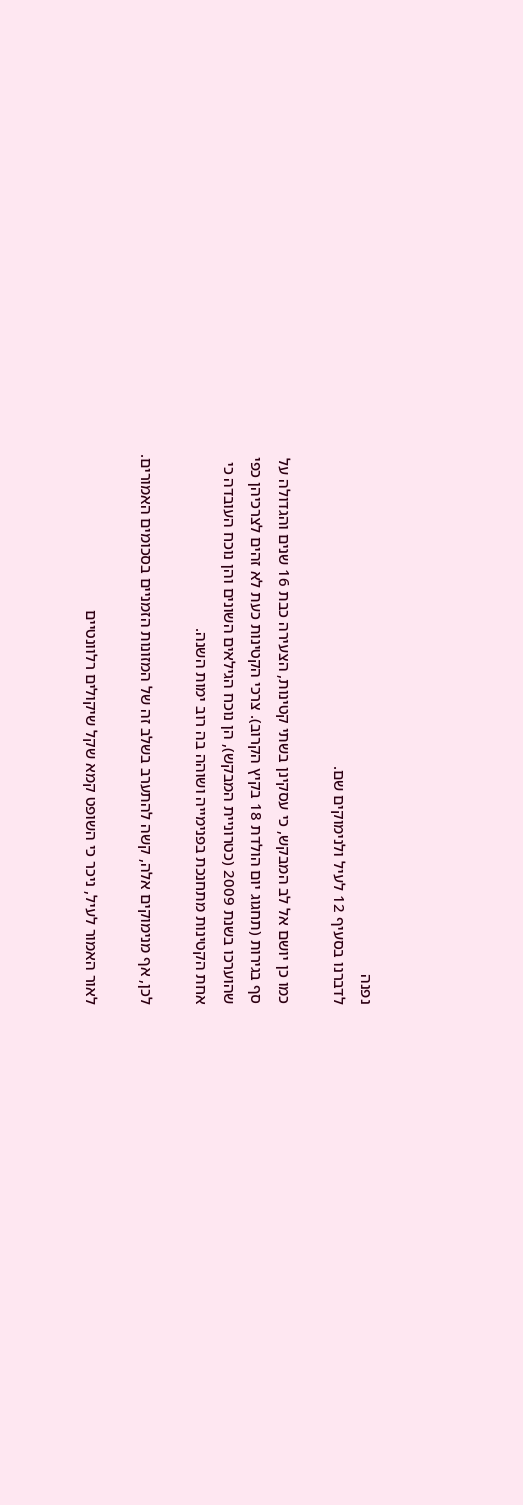נפנה
לדברנו בסעיף 12 לעיל ולנימוקים שם.

כמו כן יושם אל לב המבקש, כי עסקינן בשתי קטינות, הצעירה כבת 16 שנים והגדולה על
סף בגירות (תחגוג יום הולדת 18 בקיץ הקרוב). צרכי הקטינות כעת לא זהים לצרכיהן כפי
שהוערכו בשנת 2009 (כטרוניית המבקש), הן נוכח הגילאים השונים והן נוכח העובדה כי
אחת הקטינות מתחנכת בפנימייה ושוהה בה רוב ימות השנה.

לכן, אף מנימוקים אלה, קשה להתערב בשלב זה של המזונות הזמניים בסכומים האמורים.

לאור האמור לעיל, ניכר כי השופט קמא שקל שיקולים רלוונטיים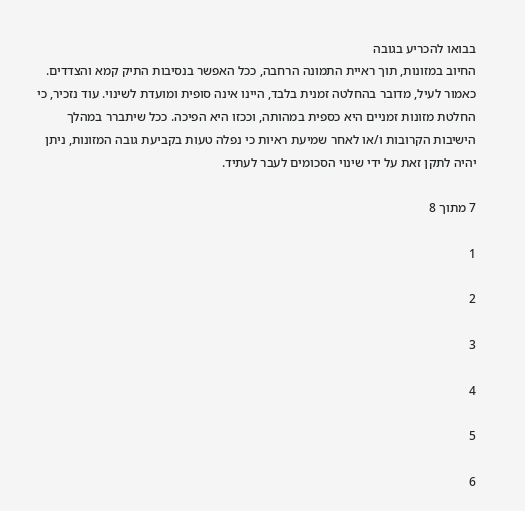בבואו להכריע בגובה
החיוב במזונות, תוך ראיית התמונה הרחבה, ככל האפשר בנסיבות התיק קמא והצדדים.
כאמור לעיל, מדובר בהחלטה זמנית בלבד, היינו אינה סופית ומועדת לשינוי. עוד נזכיר, כי
החלטת מזונות זמניים היא כספית במהותה, וככזו היא הפיכה. ככל שיתברר במהלך
הישיבות הקרובות ו/או לאחר שמיעת ראיות כי נפלה טעות בקביעת גובה המזונות, ניתן
יהיה לתקן זאת על ידי שינוי הסכומים לעבר לעתיד.

7 מתוך 8

1

2

3

4

5

6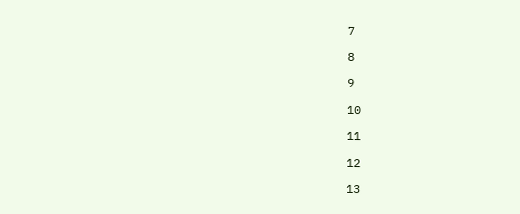7

8

9

10

11

12

13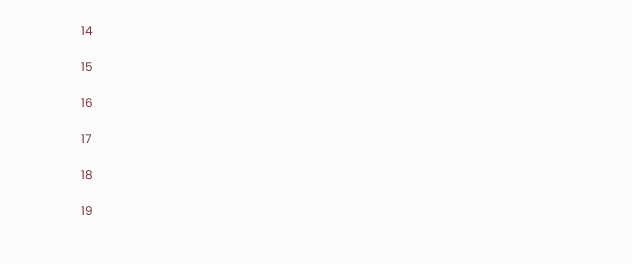14

15

16

17

18

19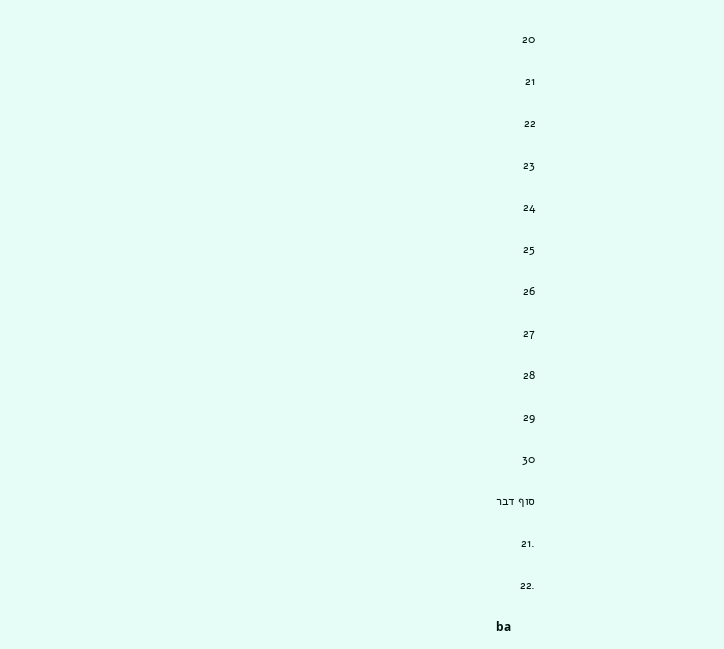20

21

22

23

24

25

26

27

28

29

30

סוף דבר

.21

.22

ba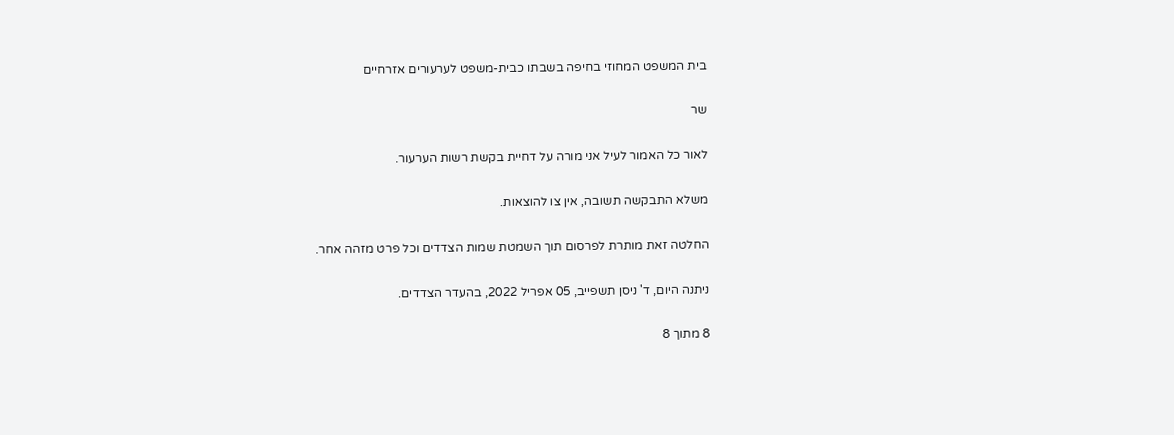בית המשפט המחוזי בחיפה בשבתו כבית-משפט לערעורים אזרחיים

שר

לאור כל האמור לעיל אני מורה על דחיית בקשת רשות הערעור.

משלא התבקשה תשובה, אין צו להוצאות.

החלטה זאת מותרת לפרסום תוך השמטת שמות הצדדים וכל פרט מזהה אחר.

ניתנה היום, ד' ניסן תשפייב, 05 אפריל 2022, בהעדר הצדדים.

8 מתוך 8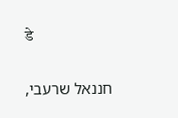डे

חננאל שרעבי,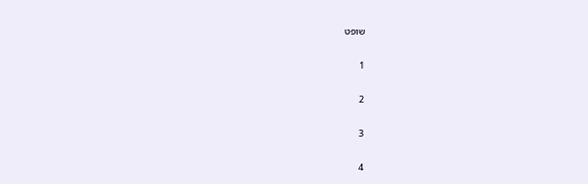שופט

1

2

3

4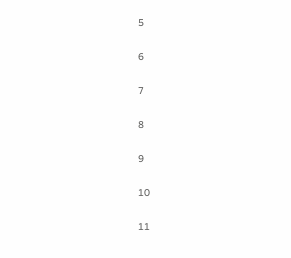5

6

7

8

9

10

11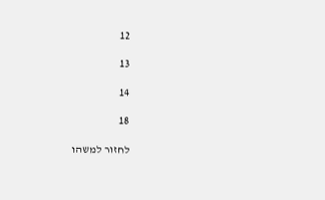12

13

14

18

לחזור למשהו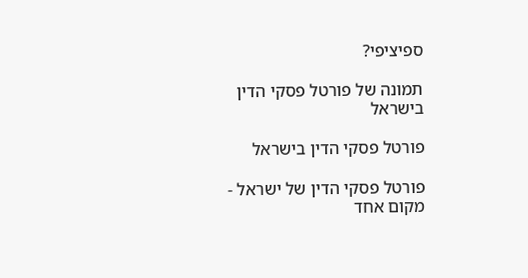ספיציפי?

תמונה של פורטל פסקי הדין בישראל

פורטל פסקי הדין בישראל

פורטל פסקי הדין של ישראל - מקום אחד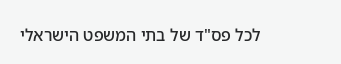לכל פס"ד של בתי המשפט הישראלי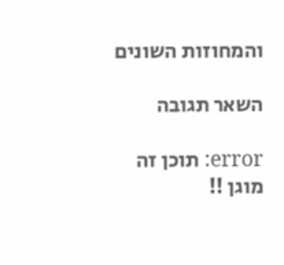והמחוזות השונים

השאר תגובה

error: תוכן זה מוגן !!